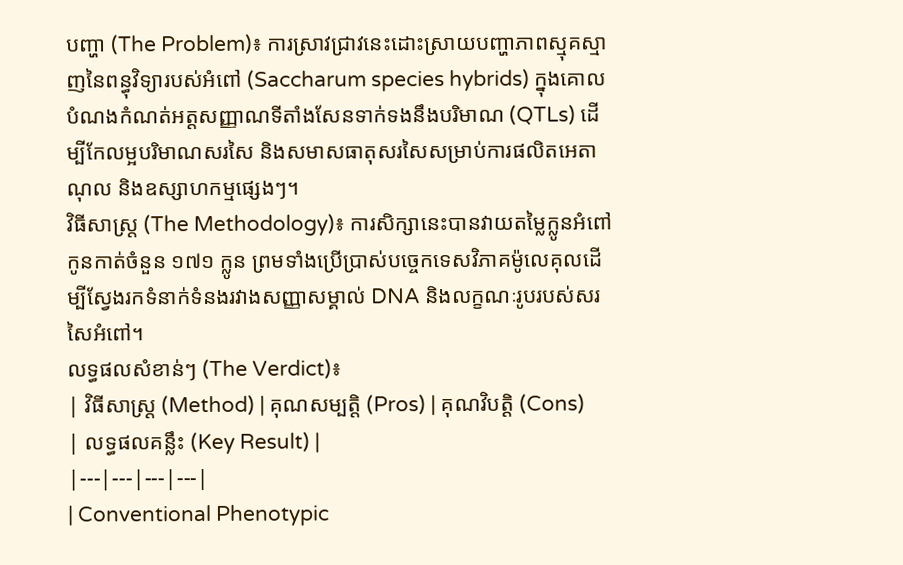បញ្ហា (The Problem)៖ ការស្រាវជ្រាវនេះដោះស្រាយបញ្ហាភាពស្មុគស្មាញនៃពន្ធុវិទ្យារបស់អំពៅ (Saccharum species hybrids) ក្នុងគោលបំណងកំណត់អត្តសញ្ញាណទីតាំងសែនទាក់ទងនឹងបរិមាណ (QTLs) ដើម្បីកែលម្អបរិមាណសរសៃ និងសមាសធាតុសរសៃសម្រាប់ការផលិតអេតាណុល និងឧស្សាហកម្មផ្សេងៗ។
វិធីសាស្ត្រ (The Methodology)៖ ការសិក្សានេះបានវាយតម្លៃក្លូនអំពៅកូនកាត់ចំនួន ១៧១ ក្លូន ព្រមទាំងប្រើប្រាស់បច្ចេកទេសវិភាគម៉ូលេគុលដើម្បីស្វែងរកទំនាក់ទំនងរវាងសញ្ញាសម្គាល់ DNA និងលក្ខណៈរូបរបស់សរសៃអំពៅ។
លទ្ធផលសំខាន់ៗ (The Verdict)៖
| វិធីសាស្ត្រ (Method) | គុណសម្បត្តិ (Pros) | គុណវិបត្តិ (Cons) | លទ្ធផលគន្លឹះ (Key Result) |
|---|---|---|---|
| Conventional Phenotypic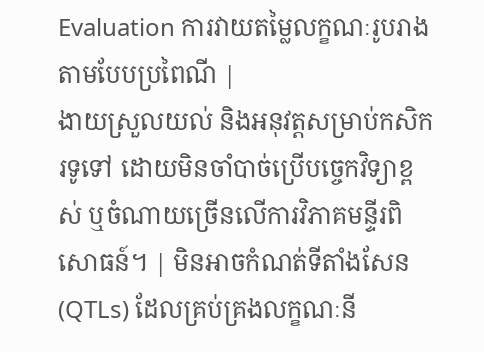Evaluation ការវាយតម្លៃលក្ខណៈរូបរាងតាមបែបប្រពៃណី |
ងាយស្រួលយល់ និងអនុវត្តសម្រាប់កសិករទូទៅ ដោយមិនចាំបាច់ប្រើបច្ចេកវិទ្យាខ្ពស់ ឬចំណាយច្រើនលើការវិភាគមន្ទីរពិសោធន៍។ | មិនអាចកំណត់ទីតាំងសែន (QTLs) ដែលគ្រប់គ្រងលក្ខណៈនី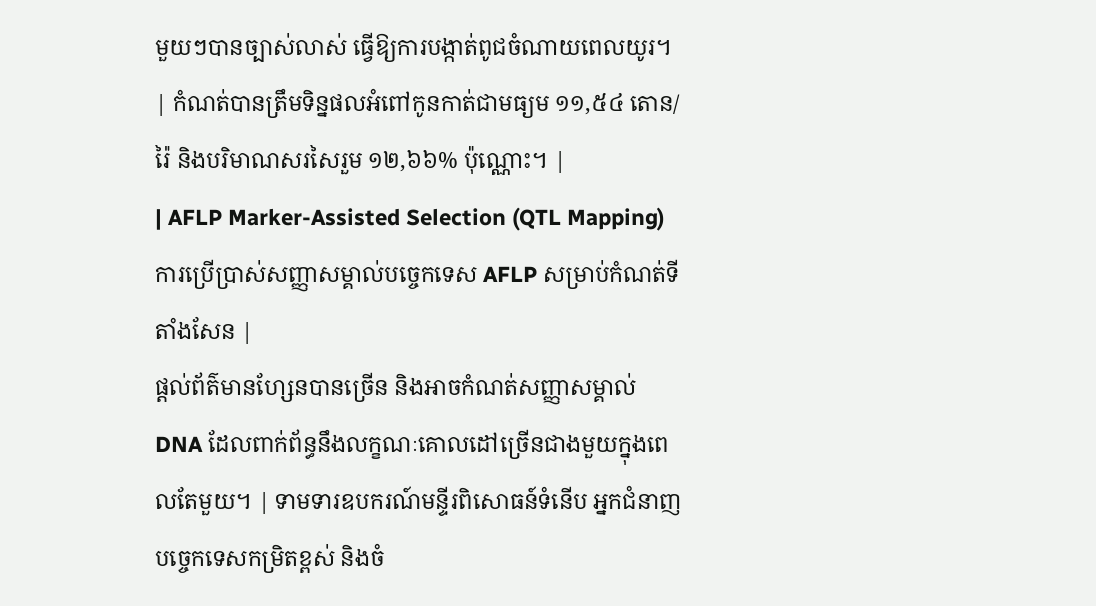មួយៗបានច្បាស់លាស់ ធ្វើឱ្យការបង្កាត់ពូជចំណាយពេលយូរ។ | កំណត់បានត្រឹមទិន្នផលអំពៅកូនកាត់ជាមធ្យម ១១,៥៤ តោន/រ៉ៃ និងបរិមាណសរសៃរួម ១២,៦៦% ប៉ុណ្ណោះ។ |
| AFLP Marker-Assisted Selection (QTL Mapping) ការប្រើប្រាស់សញ្ញាសម្គាល់បច្ចេកទេស AFLP សម្រាប់កំណត់ទីតាំងសែន |
ផ្តល់ព័ត៌មានហ្សែនបានច្រើន និងអាចកំណត់សញ្ញាសម្គាល់ DNA ដែលពាក់ព័ន្ធនឹងលក្ខណៈគោលដៅច្រើនជាងមួយក្នុងពេលតែមួយ។ | ទាមទារឧបករណ៍មន្ទីរពិសោធន៍ទំនើប អ្នកជំនាញបច្ចេកទេសកម្រិតខ្ពស់ និងចំ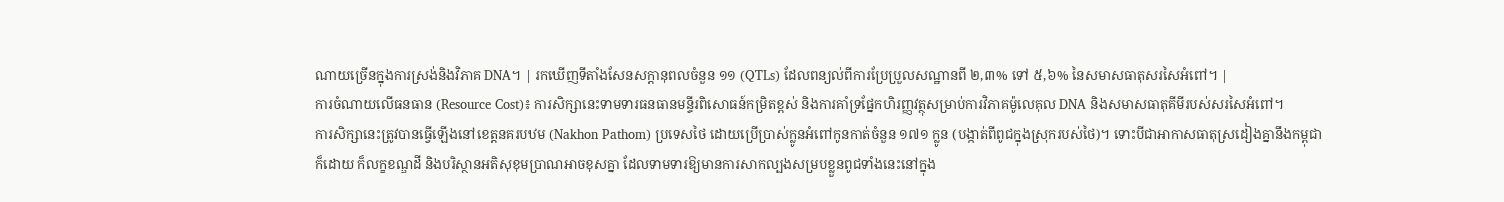ណាយច្រើនក្នុងការស្រង់និងវិភាគ DNA។ | រកឃើញទីតាំងសែនសក្តានុពលចំនួន ១១ (QTLs) ដែលពន្យល់ពីការប្រែប្រួលសណ្ឋានពី ២,៣% ទៅ ៥,៦% នៃសមាសធាតុសរសៃអំពៅ។ |
ការចំណាយលើធនធាន (Resource Cost)៖ ការសិក្សានេះទាមទារធនធានមន្ទីរពិសោធន៍កម្រិតខ្ពស់ និងការគាំទ្រផ្នែកហិរញ្ញវត្ថុសម្រាប់ការវិភាគម៉ូលេគុល DNA និងសមាសធាតុគីមីរបស់សរសៃអំពៅ។
ការសិក្សានេះត្រូវបានធ្វើឡើងនៅខេត្តនគរបឋម (Nakhon Pathom) ប្រទេសថៃ ដោយប្រើប្រាស់ក្លូនអំពៅកូនកាត់ចំនួន ១៧១ ក្លូន (បង្កាត់ពីពូជក្នុងស្រុករបស់ថៃ)។ ទោះបីជាអាកាសធាតុស្រដៀងគ្នានឹងកម្ពុជាក៏ដោយ ក៏លក្ខខណ្ឌដី និងបរិស្ថានអតិសុខុមប្រាណអាចខុសគ្នា ដែលទាមទារឱ្យមានការសាកល្បងសម្របខ្លួនពូជទាំងនេះនៅក្នុង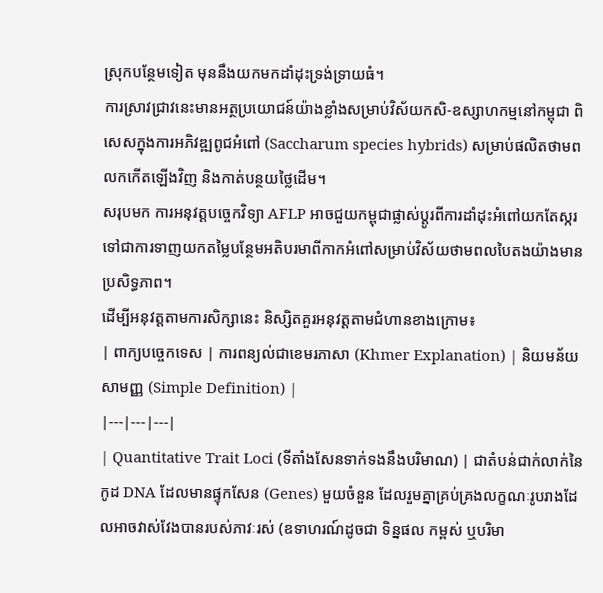ស្រុកបន្ថែមទៀត មុននឹងយកមកដាំដុះទ្រង់ទ្រាយធំ។
ការស្រាវជ្រាវនេះមានអត្ថប្រយោជន៍យ៉ាងខ្លាំងសម្រាប់វិស័យកសិ-ឧស្សាហកម្មនៅកម្ពុជា ពិសេសក្នុងការអភិវឌ្ឍពូជអំពៅ (Saccharum species hybrids) សម្រាប់ផលិតថាមពលកកើតឡើងវិញ និងកាត់បន្ថយថ្លៃដើម។
សរុបមក ការអនុវត្តបច្ចេកវិទ្យា AFLP អាចជួយកម្ពុជាផ្លាស់ប្តូរពីការដាំដុះអំពៅយកតែស្ករ ទៅជាការទាញយកតម្លៃបន្ថែមអតិបរមាពីកាកអំពៅសម្រាប់វិស័យថាមពលបៃតងយ៉ាងមានប្រសិទ្ធភាព។
ដើម្បីអនុវត្តតាមការសិក្សានេះ និស្សិតគួរអនុវត្តតាមជំហានខាងក្រោម៖
| ពាក្យបច្ចេកទេស | ការពន្យល់ជាខេមរភាសា (Khmer Explanation) | និយមន័យសាមញ្ញ (Simple Definition) |
|---|---|---|
| Quantitative Trait Loci (ទីតាំងសែនទាក់ទងនឹងបរិមាណ) | ជាតំបន់ជាក់លាក់នៃកូដ DNA ដែលមានផ្ទុកសែន (Genes) មួយចំនួន ដែលរួមគ្នាគ្រប់គ្រងលក្ខណៈរូបរាងដែលអាចវាស់វែងបានរបស់ភាវៈរស់ (ឧទាហរណ៍ដូចជា ទិន្នផល កម្ពស់ ឬបរិមា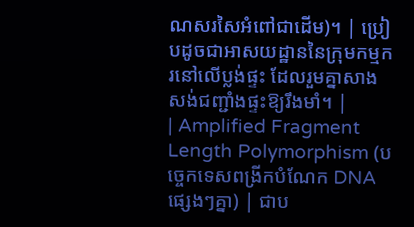ណសរសៃអំពៅជាដើម)។ | ប្រៀបដូចជាអាសយដ្ឋាននៃក្រុមកម្មករនៅលើប្លង់ផ្ទះ ដែលរួមគ្នាសាងសង់ជញ្ជាំងផ្ទះឱ្យរឹងមាំ។ |
| Amplified Fragment Length Polymorphism (បច្ចេកទេសពង្រីកបំណែក DNA ផ្សេងៗគ្នា) | ជាប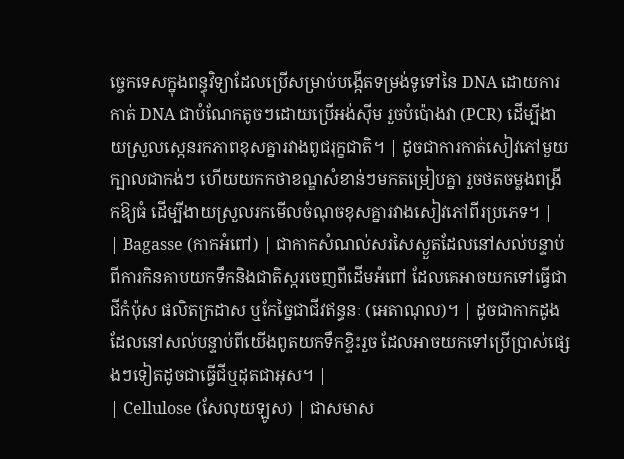ច្ចេកទេសក្នុងពន្ធុវិទ្យាដែលប្រើសម្រាប់បង្កើតទម្រង់ទូទៅនៃ DNA ដោយការកាត់ DNA ជាបំណែកតូចៗដោយប្រើអង់ស៊ីម រួចបំប៉ោងវា (PCR) ដើម្បីងាយស្រួលស្កេនរកភាពខុសគ្នារវាងពូជរុក្ខជាតិ។ | ដូចជាការកាត់សៀវភៅមួយក្បាលជាកង់ៗ ហើយយកកថាខណ្ឌសំខាន់ៗមកតម្រៀបគ្នា រួចថតចម្លងពង្រីកឱ្យធំ ដើម្បីងាយស្រួលរកមើលចំណុចខុសគ្នារវាងសៀវភៅពីរប្រភេទ។ |
| Bagasse (កាកអំពៅ) | ជាកាកសំណល់សរសៃស្ងួតដែលនៅសល់បន្ទាប់ពីការកិនគាបយកទឹកនិងជាតិស្ករចេញពីដើមអំពៅ ដែលគេអាចយកទៅធ្វើជាជីកំប៉ុស ផលិតក្រដាស ឬកែច្នៃជាជីវឥន្ធនៈ (អេតាណុល)។ | ដូចជាកាកដូងដែលនៅសល់បន្ទាប់ពីយើងពូតយកទឹកខ្ទិះរួច ដែលអាចយកទៅប្រើប្រាស់ផ្សេងៗទៀតដូចជាធ្វើជីឬដុតជាអុស។ |
| Cellulose (សែលុយឡូស) | ជាសមាស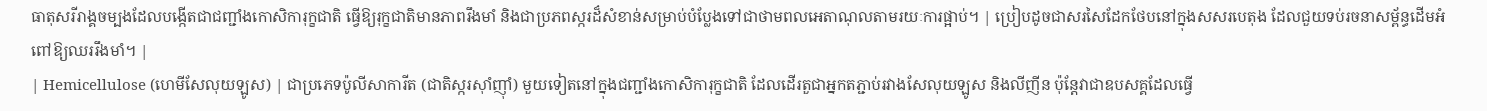ធាតុសរីរាង្គចម្បងដែលបង្កើតជាជញ្ជាំងកោសិការុក្ខជាតិ ធ្វើឱ្យរុក្ខជាតិមានភាពរឹងមាំ និងជាប្រភពស្ករដ៏សំខាន់សម្រាប់បំប្លែងទៅជាថាមពលអេតាណុលតាមរយៈការផ្អាប់។ | ប្រៀបដូចជាសរសៃដែកថែបនៅក្នុងសសរបេតុង ដែលជួយទប់រចនាសម្ព័ន្ធដើមអំពៅឱ្យឈររឹងមាំ។ |
| Hemicellulose (ហេមីសែលុយឡូស) | ជាប្រភេទប៉ូលីសាការីត (ជាតិស្ករស៊ាំញ៉ាំ) មួយទៀតនៅក្នុងជញ្ជាំងកោសិការុក្ខជាតិ ដែលដើរតួជាអ្នកតភ្ជាប់រវាងសែលុយឡូស និងលីញីន ប៉ុន្តែវាជាឧបសគ្គដែលធ្វើ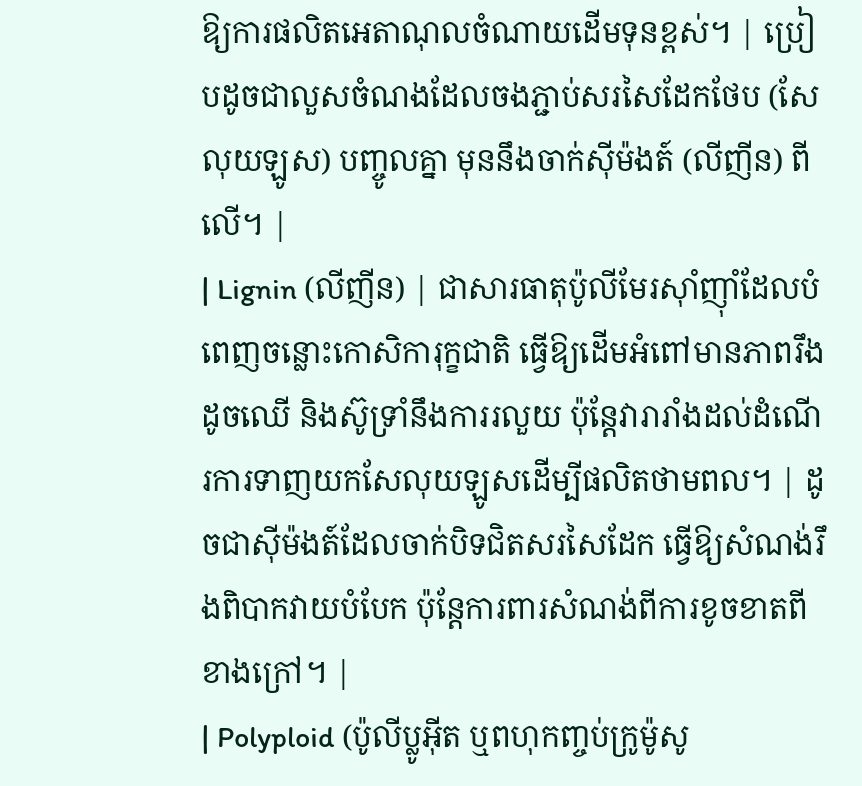ឱ្យការផលិតអេតាណុលចំណាយដើមទុនខ្ពស់។ | ប្រៀបដូចជាលួសចំណងដែលចងភ្ជាប់សរសៃដែកថែប (សែលុយឡូស) បញ្ចូលគ្នា មុននឹងចាក់ស៊ីម៉ងត៍ (លីញីន) ពីលើ។ |
| Lignin (លីញីន) | ជាសារធាតុប៉ូលីមែរស៊ាំញ៉ាំដែលបំពេញចន្លោះកោសិការុក្ខជាតិ ធ្វើឱ្យដើមអំពៅមានភាពរឹងដូចឈើ និងស៊ូទ្រាំនឹងការរលួយ ប៉ុន្តែវារារាំងដល់ដំណើរការទាញយកសែលុយឡូសដើម្បីផលិតថាមពល។ | ដូចជាស៊ីម៉ងត៍ដែលចាក់បិទជិតសរសៃដែក ធ្វើឱ្យសំណង់រឹងពិបាកវាយបំបែក ប៉ុន្តែការពារសំណង់ពីការខូចខាតពីខាងក្រៅ។ |
| Polyploid (ប៉ូលីប្លូអ៊ីត ឬពហុកញ្ចប់ក្រូម៉ូសូ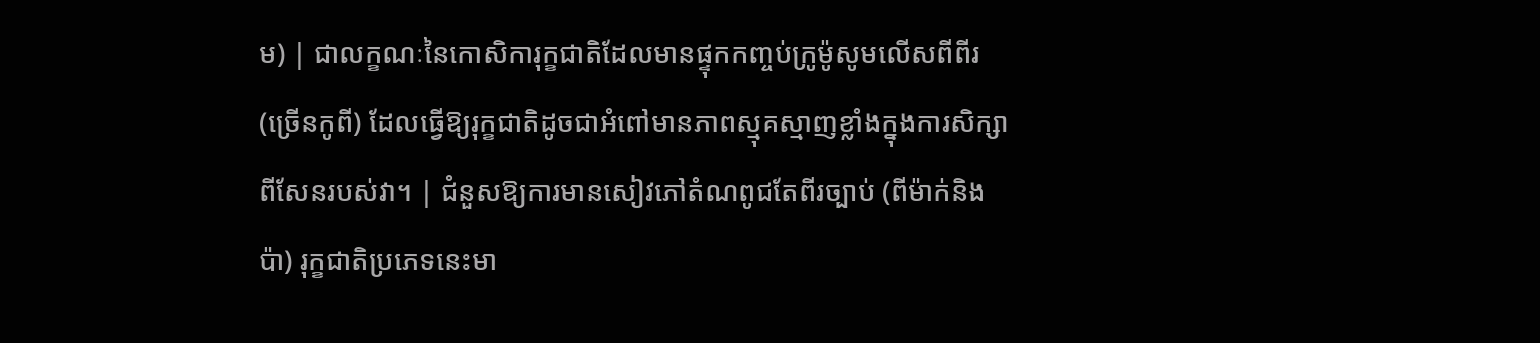ម) | ជាលក្ខណៈនៃកោសិការុក្ខជាតិដែលមានផ្ទុកកញ្ចប់ក្រូម៉ូសូមលើសពីពីរ (ច្រើនកូពី) ដែលធ្វើឱ្យរុក្ខជាតិដូចជាអំពៅមានភាពស្មុគស្មាញខ្លាំងក្នុងការសិក្សាពីសែនរបស់វា។ | ជំនួសឱ្យការមានសៀវភៅតំណពូជតែពីរច្បាប់ (ពីម៉ាក់និងប៉ា) រុក្ខជាតិប្រភេទនេះមា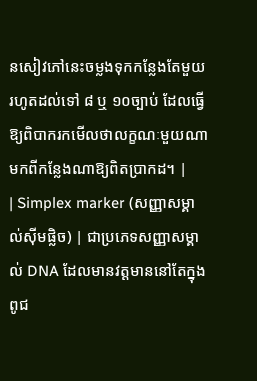នសៀវភៅនេះចម្លងទុកកន្លែងតែមួយរហូតដល់ទៅ ៨ ឬ ១០ច្បាប់ ដែលធ្វើឱ្យពិបាករកមើលថាលក្ខណៈមួយណាមកពីកន្លែងណាឱ្យពិតប្រាកដ។ |
| Simplex marker (សញ្ញាសម្គាល់ស៊ីមផ្លិច) | ជាប្រភេទសញ្ញាសម្គាល់ DNA ដែលមានវត្តមាននៅតែក្នុងពូជ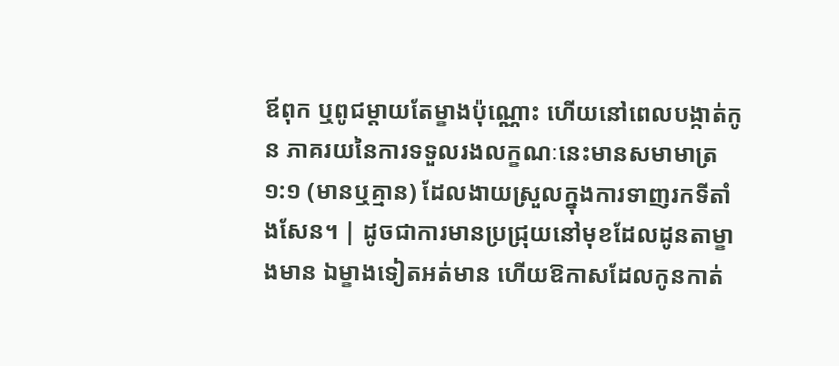ឪពុក ឬពូជម្តាយតែម្ខាងប៉ុណ្ណោះ ហើយនៅពេលបង្កាត់កូន ភាគរយនៃការទទួលរងលក្ខណៈនេះមានសមាមាត្រ ១:១ (មានឬគ្មាន) ដែលងាយស្រួលក្នុងការទាញរកទីតាំងសែន។ | ដូចជាការមានប្រជ្រុយនៅមុខដែលដូនតាម្ខាងមាន ឯម្ខាងទៀតអត់មាន ហើយឱកាសដែលកូនកាត់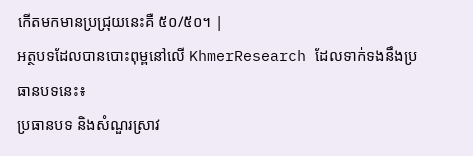កើតមកមានប្រជ្រុយនេះគឺ ៥០/៥០។ |
អត្ថបទដែលបានបោះពុម្ពនៅលើ KhmerResearch ដែលទាក់ទងនឹងប្រធានបទនេះ៖
ប្រធានបទ និងសំណួរស្រាវ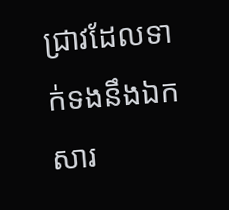ជ្រាវដែលទាក់ទងនឹងឯកសារ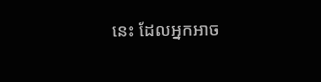នេះ ដែលអ្នកអាច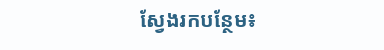ស្វែងរកបន្ថែម៖